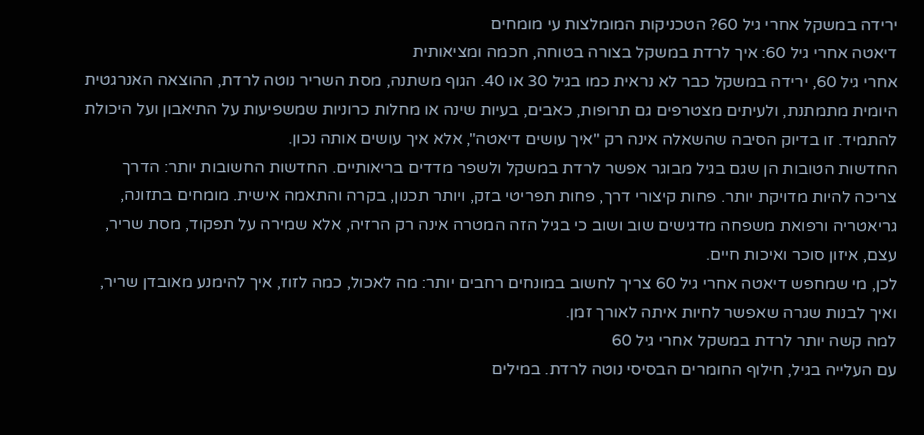ירידה במשקל אחרי גיל 60? הטכניקות המומלצות עי מומחים
דיאטה אחרי גיל 60: איך לרדת במשקל בצורה בטוחה, חכמה ומציאותית
אחרי גיל 60, ירידה במשקל כבר לא נראית כמו בגיל 30 או 40. הגוף משתנה, מסת השריר נוטה לרדת, ההוצאה האנרגטית היומית מתמתנת, ולעיתים מצטרפים גם תרופות, כאבים, בעיות שינה או מחלות כרוניות שמשפיעות על התיאבון ועל היכולת להתמיד. זו בדיוק הסיבה שהשאלה אינה רק "איך עושים דיאטה", אלא איך עושים אותה נכון.
החדשות הטובות הן שגם בגיל מבוגר אפשר לרדת במשקל ולשפר מדדים בריאותיים. החדשות החשובות יותר: הדרך צריכה להיות מדויקת יותר. פחות קיצורי דרך, פחות תפריטי בזק, ויותר תכנון, בקרה והתאמה אישית. מומחים בתזונה, גריאטריה ורפואת משפחה מדגישים שוב ושוב כי בגיל הזה המטרה אינה רק הרזיה, אלא שמירה על תפקוד, מסת שריר, עצם, איזון סוכר ואיכות חיים.
לכן, מי שמחפש דיאטה אחרי גיל 60 צריך לחשוב במונחים רחבים יותר: מה לאכול, כמה לזוז, איך להימנע מאובדן שריר, ואיך לבנות שגרה שאפשר לחיות איתה לאורך זמן.
למה קשה יותר לרדת במשקל אחרי גיל 60
עם העלייה בגיל, חילוף החומרים הבסיסי נוטה לרדת. במילים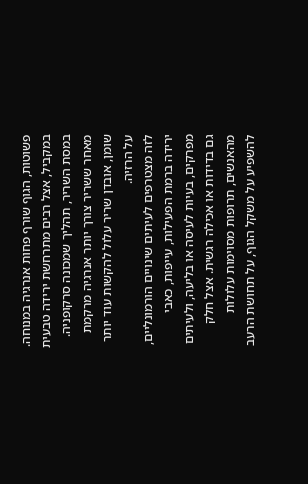פשוטות, הגוף שורף פחות אנרגיה במנוחה. במקביל, אצל רבים מתרחשת ירידה טבעית במסת השריר, תהליך שמכונה סרקופניה. מאחר ששריר צורך יותר אנרגיה מרקמת שומן, אובדן שריר עלול להקשות עוד יותר על הרזיה.
לזה מצטרפים לעיתים שינויים הורמונליים, ירידה ברמת הפעילות, עייפות, כאבי מפרקים, בעיות לעיסה או בליעה, ולעיתים גם בדידות או אכילה רגשית. אצל חלק מהאנשים, תרופות מסוימות עלולות להשפיע על משקל הגוף, על תחושת הרעב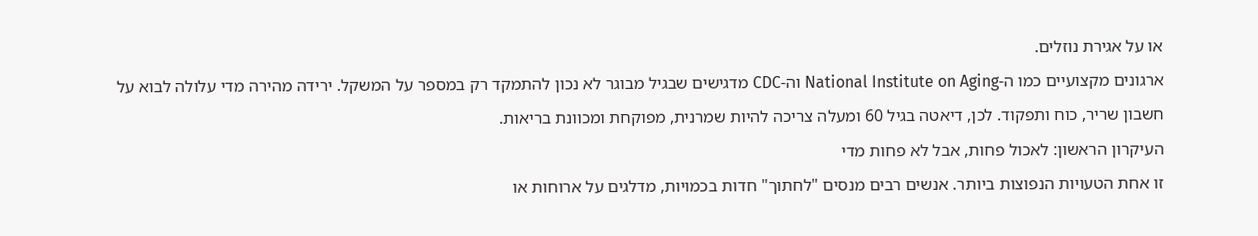או על אגירת נוזלים.
ארגונים מקצועיים כמו ה-National Institute on Aging וה-CDC מדגישים שבגיל מבוגר לא נכון להתמקד רק במספר על המשקל. ירידה מהירה מדי עלולה לבוא על חשבון שריר, כוח ותפקוד. לכן, דיאטה בגיל 60 ומעלה צריכה להיות שמרנית, מפוקחת ומכוונת בריאות.
העיקרון הראשון: לאכול פחות, אבל לא פחות מדי
זו אחת הטעויות הנפוצות ביותר. אנשים רבים מנסים "לחתוך" חדות בכמויות, מדלגים על ארוחות או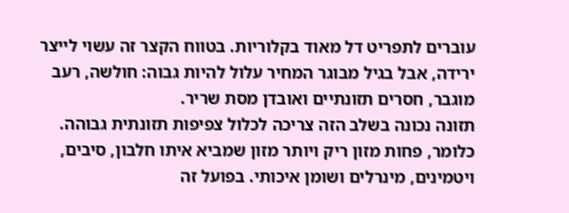עוברים לתפריט דל מאוד בקלוריות. בטווח הקצר זה עשוי לייצר ירידה, אבל בגיל מבוגר המחיר עלול להיות גבוה: חולשה, רעב מוגבר, חסרים תזונתיים ואובדן מסת שריר.
תזונה נכונה בשלב הזה צריכה לכלול צפיפות תזונתית גבוהה. כלומר, פחות מזון ריק ויותר מזון שמביא איתו חלבון, סיבים, ויטמינים, מינרלים ושומן איכותי. בפועל זה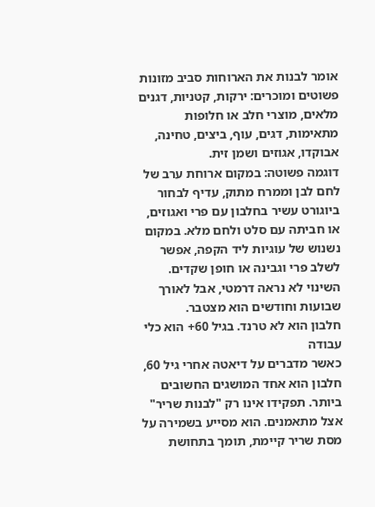אומר לבנות את הארוחות סביב מזונות פשוטים ומוכרים: ירקות, קטניות, דגנים מלאים, מוצרי חלב או חלופות מתאימות, דגים, עוף, ביצים, טחינה, אבוקדו, אגוזים ושמן זית.
דוגמה פשוטה: במקום ארוחת ערב של לחם לבן וממרח מתוק, עדיף לבחור ביוגורט עשיר בחלבון עם פרי ואגוזים, או חביתה עם סלט ולחם מלא. במקום נשנוש של עוגיות ליד הקפה, אפשר לשלב פרי וגבינה או חופן שקדים. השינוי לא נראה דרמטי, אבל לאורך שבועות וחודשים הוא מצטבר.
חלבון הוא לא טרנד. בגיל 60+ הוא כלי עבודה
כאשר מדברים על דיאטה אחרי גיל 60, חלבון הוא אחד המושגים החשובים ביותר. תפקידו אינו רק "לבנות שריר" אצל מתאמנים. הוא מסייע בשמירה על מסת שריר קיימת, תומך בתחושת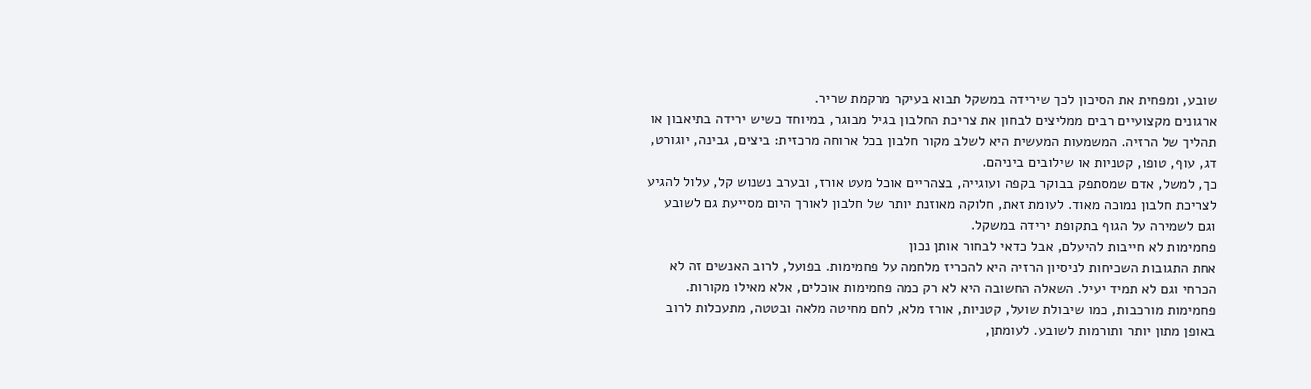שובע, ומפחית את הסיכון לכך שירידה במשקל תבוא בעיקר מרקמת שריר.
ארגונים מקצועיים רבים ממליצים לבחון את צריכת החלבון בגיל מבוגר, במיוחד כשיש ירידה בתיאבון או תהליך של הרזיה. המשמעות המעשית היא לשלב מקור חלבון בכל ארוחה מרכזית: ביצים, גבינה, יוגורט, דג, עוף, טופו, קטניות או שילובים ביניהם.
כך, למשל, אדם שמסתפק בבוקר בקפה ועוגייה, בצהריים אוכל מעט אורז, ובערב נשנוש קל, עלול להגיע לצריכת חלבון נמוכה מאוד. לעומת זאת, חלוקה מאוזנת יותר של חלבון לאורך היום מסייעת גם לשובע וגם לשמירה על הגוף בתקופת ירידה במשקל.
פחמימות לא חייבות להיעלם, אבל כדאי לבחור אותן נכון
אחת התגובות השכיחות לניסיון הרזיה היא להכריז מלחמה על פחמימות. בפועל, לרוב האנשים זה לא הכרחי וגם לא תמיד יעיל. השאלה החשובה היא לא רק כמה פחמימות אוכלים, אלא מאילו מקורות.
פחמימות מורכבות, כמו שיבולת שועל, קטניות, אורז מלא, לחם מחיטה מלאה ובטטה, מתעכלות לרוב באופן מתון יותר ותורמות לשובע. לעומתן,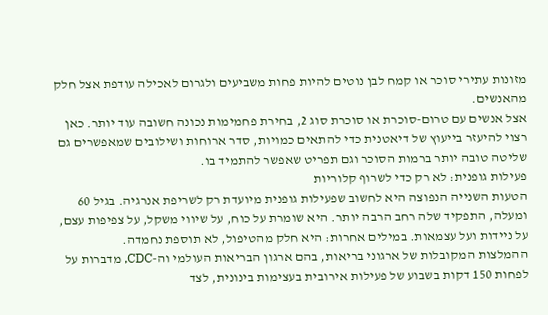מזונות עתירי סוכר או קמח לבן נוטים להיות פחות משביעים ולגרום לאכילה עודפת אצל חלק מהאנשים.
אצל אנשים עם טרום-סוכרת או סוכרת סוג 2, בחירת פחמימות נכונה חשובה עוד יותר. כאן רצוי להיעזר בייעוץ של דיאטנית כדי להתאים כמויות, סדר ארוחות ושילובים שמאפשרים גם שליטה טובה יותר ברמות הסוכר וגם תפריט שאפשר להתמיד בו.
פעילות גופנית: לא רק כדי לשרוף קלוריות
הטעות השנייה הנפוצה היא לחשוב שפעילות גופנית מיועדת רק לשריפת אנרגיה. בגיל 60 ומעלה, התפקיד שלה רחב הרבה יותר. היא שומרת על כוח, על שיווי משקל, על צפיפות עצם, על ניידות ועל עצמאות. במילים אחרות: היא חלק מהטיפול, לא תוספת נחמדה.
ההמלצות המקובלות של ארגוני בריאות, בהם ארגון הבריאות העולמי וה-CDC, מדברות על לפחות 150 דקות בשבוע של פעילות אירובית בעצימות בינונית, לצד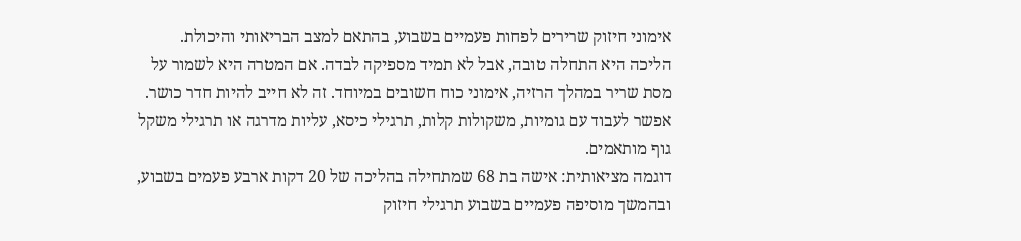אימוני חיזוק שרירים לפחות פעמיים בשבוע, בהתאם למצב הבריאותי והיכולת.
הליכה היא התחלה טובה, אבל לא תמיד מספיקה לבדה. אם המטרה היא לשמור על מסת שריר במהלך הרזיה, אימוני כוח חשובים במיוחד. זה לא חייב להיות חדר כושר. אפשר לעבוד עם גומיות, משקולות קלות, תרגילי כיסא, עליות מדרגה או תרגילי משקל גוף מותאמים.
דוגמה מציאותית: אישה בת 68 שמתחילה בהליכה של 20 דקות ארבע פעמים בשבוע, ובהמשך מוסיפה פעמיים בשבוע תרגילי חיזוק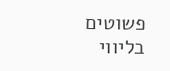פשוטים בליווי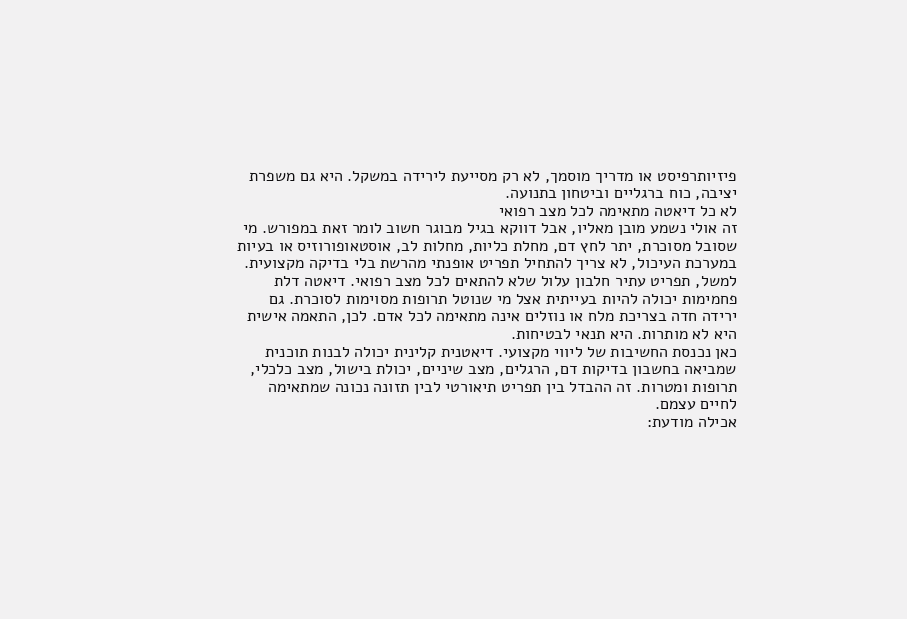פיזיותרפיסט או מדריך מוסמך, לא רק מסייעת לירידה במשקל. היא גם משפרת יציבה, כוח ברגליים וביטחון בתנועה.
לא כל דיאטה מתאימה לכל מצב רפואי
זה אולי נשמע מובן מאליו, אבל דווקא בגיל מבוגר חשוב לומר זאת במפורש. מי שסובל מסוכרת, יתר לחץ דם, מחלת כליות, מחלות לב, אוסטאופורוזיס או בעיות במערכת העיכול, לא צריך להתחיל תפריט אופנתי מהרשת בלי בדיקה מקצועית.
למשל, תפריט עתיר חלבון עלול שלא להתאים לכל מצב רפואי. דיאטה דלת פחמימות יכולה להיות בעייתית אצל מי שנוטל תרופות מסוימות לסוכרת. גם ירידה חדה בצריכת מלח או נוזלים אינה מתאימה לכל אדם. לכן, התאמה אישית היא לא מותרות. היא תנאי לבטיחות.
כאן נכנסת החשיבות של ליווי מקצועי. דיאטנית קלינית יכולה לבנות תוכנית שמביאה בחשבון בדיקות דם, הרגלים, מצב שיניים, יכולת בישול, מצב כלכלי, תרופות ומטרות. זה ההבדל בין תפריט תיאורטי לבין תזונה נכונה שמתאימה לחיים עצמם.
אכילה מודעת: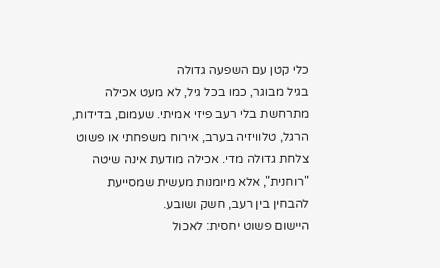כלי קטן עם השפעה גדולה
בגיל מבוגר, כמו בכל גיל, לא מעט אכילה מתרחשת בלי רעב פיזי אמיתי. שעמום, בדידות, הרגל, טלוויזיה בערב, אירוח משפחתי או פשוט צלחת גדולה מדי. אכילה מודעת אינה שיטה "רוחנית", אלא מיומנות מעשית שמסייעת להבחין בין רעב, חשק ושובע.
היישום פשוט יחסית: לאכול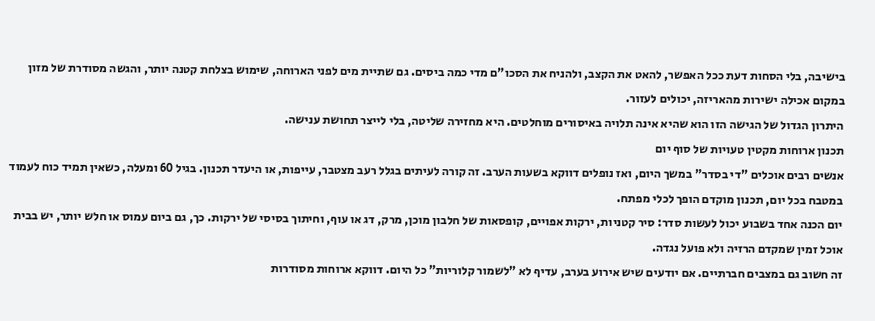בישיבה, בלי הסחות דעת ככל האפשר, להאט את הקצב, ולהניח את הסכו"ם מדי כמה ביסים. גם שתיית מים לפני הארוחה, שימוש בצלחת קטנה יותר, והגשה מסודרת של מזון במקום אכילה ישירות מהאריזה, יכולים לעזור.
היתרון הגדול של הגישה הזו הוא שהיא אינה תלויה באיסורים מוחלטים. היא מחזירה שליטה, בלי לייצר תחושת ענישה.
תכנון ארוחות מקטין טעויות של סוף יום
אנשים רבים אוכלים "די בסדר" במשך היום, ואז נופלים דווקא בשעות הערב. זה קורה לעיתים בגלל רעב מצטבר, עייפות, או היעדר תכנון. בגיל 60 ומעלה, כשאין תמיד כוח לעמוד במטבח בכל יום, תכנון מוקדם הופך לכלי מפתח.
יום הכנה אחד בשבוע יכול לעשות סדר: סיר קטניות, ירקות אפויים, קופסאות של חלבון מוכן, מרק, דג או עוף, וחיתוך בסיסי של ירקות. כך, גם ביום עמוס או חלש יותר, יש בבית אוכל זמין שמקדם הרזיה ולא פועל נגדה.
זה חשוב גם במצבים חברתיים. אם יודעים שיש אירוע בערב, עדיף לא "לשמור קלוריות" כל היום. דווקא ארוחות מסודרות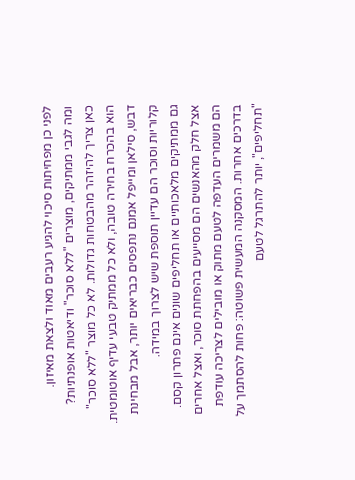לפני כן מפחיתות סיכוי להגיע רעבים מאוד ולצאת מאיזון.
ומה לגבי ממתיקים, מוצרים "ללא סוכר" ודיאטות אופנתיות?
כאן צריך להיזהר מהבטחות גדולות. לא כל מוצר "ללא סוכר" הוא בהכרח בחירה טובה, ולא כל ממתיק טבעי עדיף אוטומטית. דבש, סילאן ומייפל אמנם נתפסים כבריאים יותר, אבל מבחינת קלוריות וסוכר הם עדיין תוספת שיש לצרוך במידה.
גם ממתיקים מלאכותיים או תחליפים שונים אינם פתרון קסם. אצל חלק מהאנשים הם מסייעים בהפחתת סוכר, ואצל אחרים הם משמרים העדפה לטעם מתוק או מובילים לצריכה עודפת בדרכים אחרות. המסקנה המעשית פשוטה: פחות להסתמך על "תחליפים", יותר להתרגל לטעם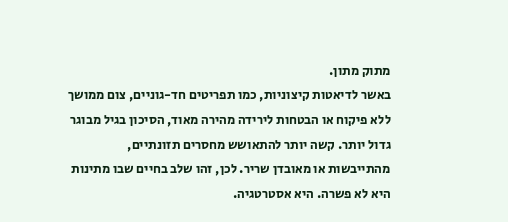מתוק מתון.
באשר לדיאטות קיצוניות, כמו תפריטים חד-גוניים, צום ממושך ללא פיקוח או הבטחות לירידה מהירה מאוד, הסיכון בגיל מבוגר גדול יותר. קשה יותר להתאושש מחסרים תזונתיים, מהתייבשות או מאובדן שריר. לכן, זהו שלב בחיים שבו מתינות היא לא פשרה. היא אסטרטגיה.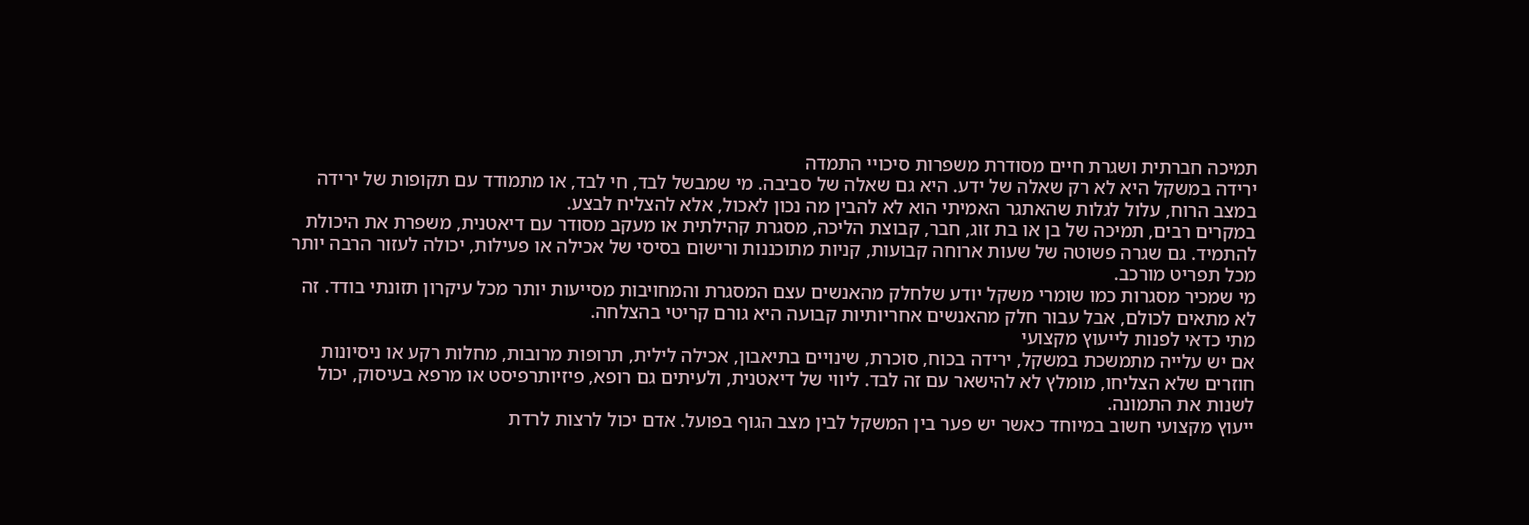תמיכה חברתית ושגרת חיים מסודרת משפרות סיכויי התמדה
ירידה במשקל היא לא רק שאלה של ידע. היא גם שאלה של סביבה. מי שמבשל לבד, חי לבד, או מתמודד עם תקופות של ירידה במצב הרוח, עלול לגלות שהאתגר האמיתי הוא לא להבין מה נכון לאכול, אלא להצליח לבצע.
במקרים רבים, תמיכה של בן או בת זוג, חבר, קבוצת הליכה, מסגרת קהילתית או מעקב מסודר עם דיאטנית, משפרת את היכולת להתמיד. גם שגרה פשוטה של שעות ארוחה קבועות, קניות מתוכננות ורישום בסיסי של אכילה או פעילות, יכולה לעזור הרבה יותר מכל תפריט מורכב.
מי שמכיר מסגרות כמו שומרי משקל יודע שלחלק מהאנשים עצם המסגרת והמחויבות מסייעות יותר מכל עיקרון תזונתי בודד. זה לא מתאים לכולם, אבל עבור חלק מהאנשים אחריותיות קבועה היא גורם קריטי בהצלחה.
מתי כדאי לפנות לייעוץ מקצועי
אם יש עלייה מתמשכת במשקל, ירידה בכוח, סוכרת, שינויים בתיאבון, אכילה לילית, תרופות מרובות, מחלות רקע או ניסיונות חוזרים שלא הצליחו, מומלץ לא להישאר עם זה לבד. ליווי של דיאטנית, ולעיתים גם רופא, פיזיותרפיסט או מרפא בעיסוק, יכול לשנות את התמונה.
ייעוץ מקצועי חשוב במיוחד כאשר יש פער בין המשקל לבין מצב הגוף בפועל. אדם יכול לרצות לרדת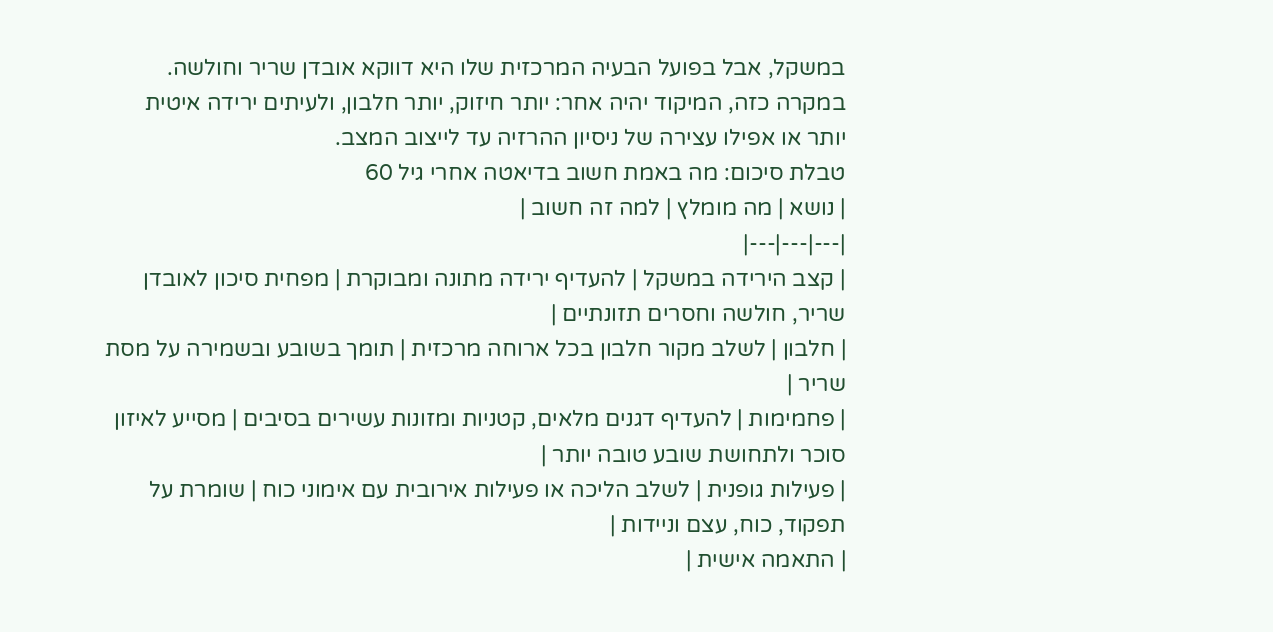במשקל, אבל בפועל הבעיה המרכזית שלו היא דווקא אובדן שריר וחולשה. במקרה כזה, המיקוד יהיה אחר: יותר חיזוק, יותר חלבון, ולעיתים ירידה איטית יותר או אפילו עצירה של ניסיון ההרזיה עד לייצוב המצב.
טבלת סיכום: מה באמת חשוב בדיאטה אחרי גיל 60
| נושא | מה מומלץ | למה זה חשוב |
|---|---|---|
| קצב הירידה במשקל | להעדיף ירידה מתונה ומבוקרת | מפחית סיכון לאובדן שריר, חולשה וחסרים תזונתיים |
| חלבון | לשלב מקור חלבון בכל ארוחה מרכזית | תומך בשובע ובשמירה על מסת שריר |
| פחמימות | להעדיף דגנים מלאים, קטניות ומזונות עשירים בסיבים | מסייע לאיזון סוכר ולתחושת שובע טובה יותר |
| פעילות גופנית | לשלב הליכה או פעילות אירובית עם אימוני כוח | שומרת על תפקוד, כוח, עצם וניידות |
| התאמה אישית |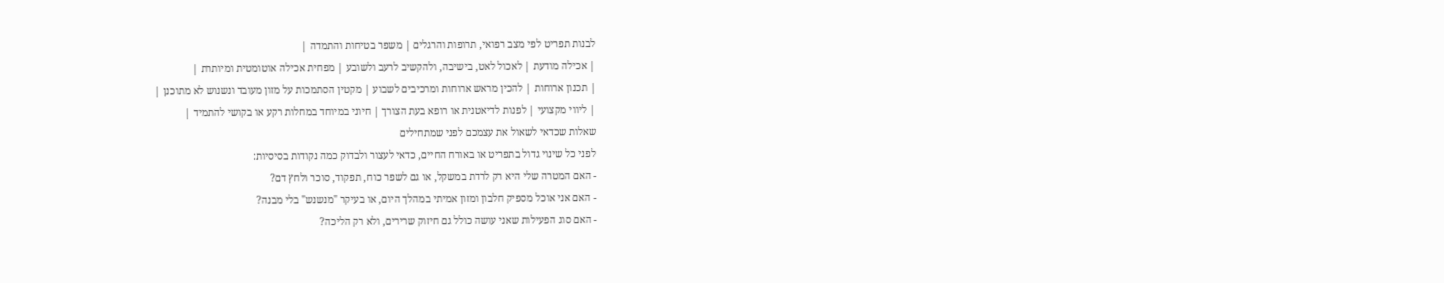לבנות תפריט לפי מצב רפואי, תרופות והרגלים | משפר בטיחות והתמדה |
| אכילה מודעת | לאכול לאט, בישיבה, ולהקשיב לרעב ולשובע | מפחית אכילה אוטומטית ומיותרת |
| תכנון ארוחות | להכין מראש ארוחות ומרכיבים לשבוע | מקטין הסתמכות על מזון מעובד ונשנוש לא מתוכנן |
| ליווי מקצועי | לפנות לדיאטנית או רופא בעת הצורך | חיוני במיוחד במחלות רקע או בקושי להתמיד |
שאלות שכדאי לשאול את עצמכם לפני שמתחילים
לפני כל שינוי גדול בתפריט או באורח החיים, כדאי לעצור ולבדוק כמה נקודות בסיסיות:
- האם המטרה שלי היא רק לרדת במשקל, או גם לשפר כוח, תפקוד, סוכר ולחץ דם?
- האם אני אוכל מספיק חלבון ומזון אמיתי במהלך היום, או בעיקר "מנשנש" בלי מבנה?
- האם סוג הפעילות שאני עושה כולל גם חיזוק שרירים, ולא רק הליכה?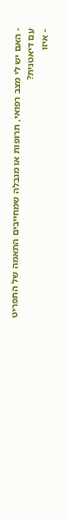- האם יש לי מצב רפואי, תרופות או מגבלה שמחייבים התאמה של התפריט עם דיאטנית?
- איזו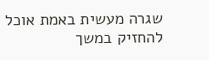שגרה מעשית באמת אוכל להחזיק במשך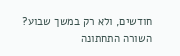חודשים, ולא רק במשך שבוע?
השורה התחתונה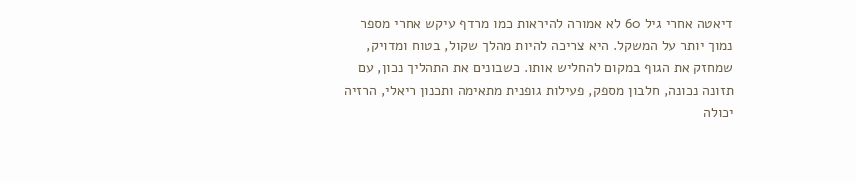דיאטה אחרי גיל 60 לא אמורה להיראות כמו מרדף עיקש אחרי מספר נמוך יותר על המשקל. היא צריכה להיות מהלך שקול, בטוח ומדויק, שמחזק את הגוף במקום להחליש אותו. כשבונים את התהליך נכון, עם תזונה נכונה, חלבון מספק, פעילות גופנית מתאימה ותכנון ריאלי, הרזיה יכולה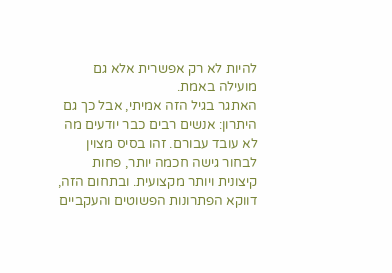להיות לא רק אפשרית אלא גם מועילה באמת.
האתגר בגיל הזה אמיתי, אבל כך גם היתרון: אנשים רבים כבר יודעים מה לא עובד עבורם. זהו בסיס מצוין לבחור גישה חכמה יותר, פחות קיצונית ויותר מקצועית. ובתחום הזה, דווקא הפתרונות הפשוטים והעקביים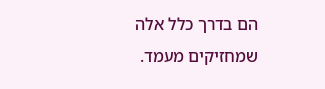הם בדרך כלל אלה שמחזיקים מעמד.